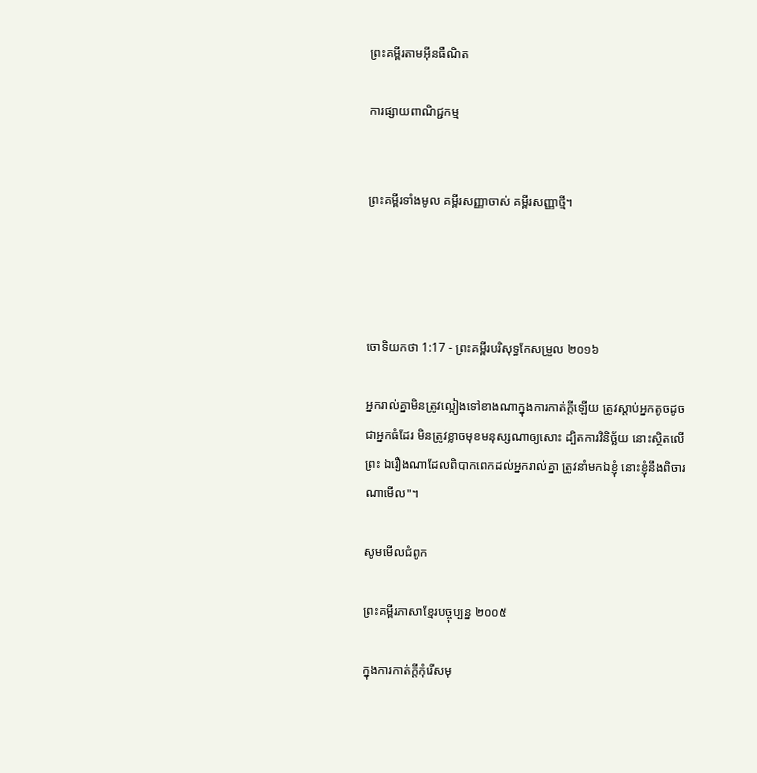ព្រះគម្ពីរតាមអ៊ីនធឺណិត

ការផ្សាយពាណិជ្ជកម្ម


ព្រះគម្ពីរទាំងមូល គម្ពីរសញ្ញាចាស់ គម្ពីរសញ្ញាថ្មី។




ចោទិយ‌កថា 1:17 - ព្រះគម្ពីរបរិសុទ្ធកែសម្រួល ២០១៦

អ្នករាល់គ្នាមិនត្រូវល្អៀងទៅខាងណាក្នុងការកាត់ក្តីឡើយ ត្រូវស្តាប់អ្នកតូចដូចជាអ្នកធំដែរ មិនត្រូវខ្លាចមុខមនុស្សណាឲ្យសោះ ដ្បិតការវិនិច្ឆ័យ នោះស្ថិតលើព្រះ ឯរឿងណាដែលពិបាកពេកដល់អ្នករាល់គ្នា ត្រូវនាំមកឯខ្ញុំ នោះខ្ញុំនឹងពិចារណាមើល"។

សូមមើលជំពូក

ព្រះគម្ពីរភាសាខ្មែរបច្ចុប្បន្ន ២០០៥

ក្នុងការកាត់ក្ដីកុំរើសមុ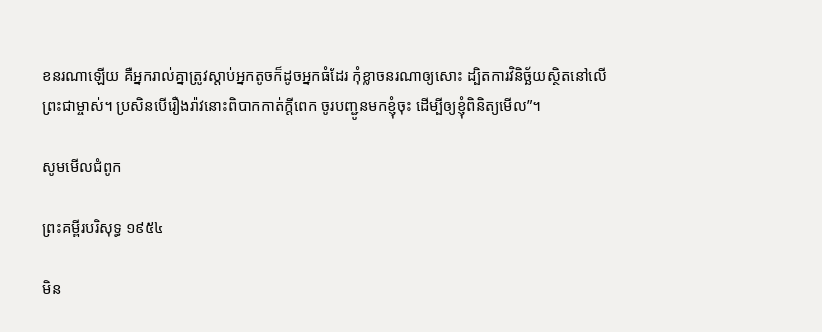ខនរណាឡើយ គឺអ្នករាល់គ្នាត្រូវស្ដាប់អ្នកតូចក៏ដូចអ្នកធំដែរ កុំខ្លាចនរណាឲ្យសោះ ដ្បិតការវិនិច្ឆ័យស្ថិតនៅលើព្រះ‌ជាម្ចាស់។ ប្រសិនបើរឿងរ៉ាវនោះពិបាកកាត់ក្ដីពេក ចូរបញ្ជូនមកខ្ញុំចុះ ដើម្បីឲ្យខ្ញុំពិនិត្យមើល”។

សូមមើលជំពូក

ព្រះគម្ពីរបរិសុទ្ធ ១៩៥៤

មិន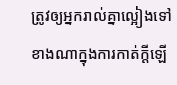ត្រូវឲ្យអ្នករាល់គ្នាល្អៀងទៅខាងណាក្នុងការកាត់ក្តីឡើ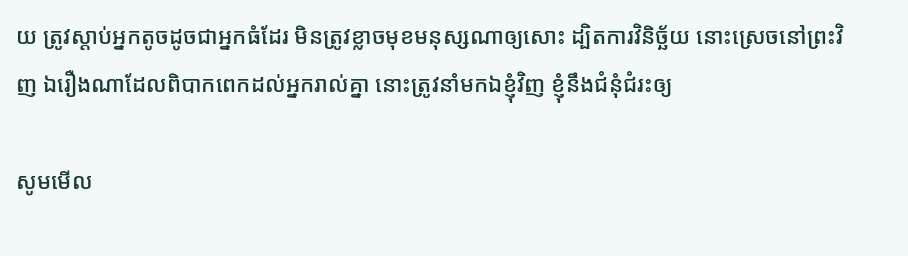យ ត្រូវស្តាប់អ្នកតូចដូចជាអ្នកធំដែរ មិនត្រូវខ្លាចមុខមនុស្សណាឲ្យសោះ ដ្បិតការវិនិច្ឆ័យ នោះស្រេចនៅព្រះវិញ ឯរឿងណាដែលពិបាកពេកដល់អ្នករាល់គ្នា នោះត្រូវនាំមកឯខ្ញុំវិញ ខ្ញុំនឹងជំនុំ‌ជំរះឲ្យ

សូមមើល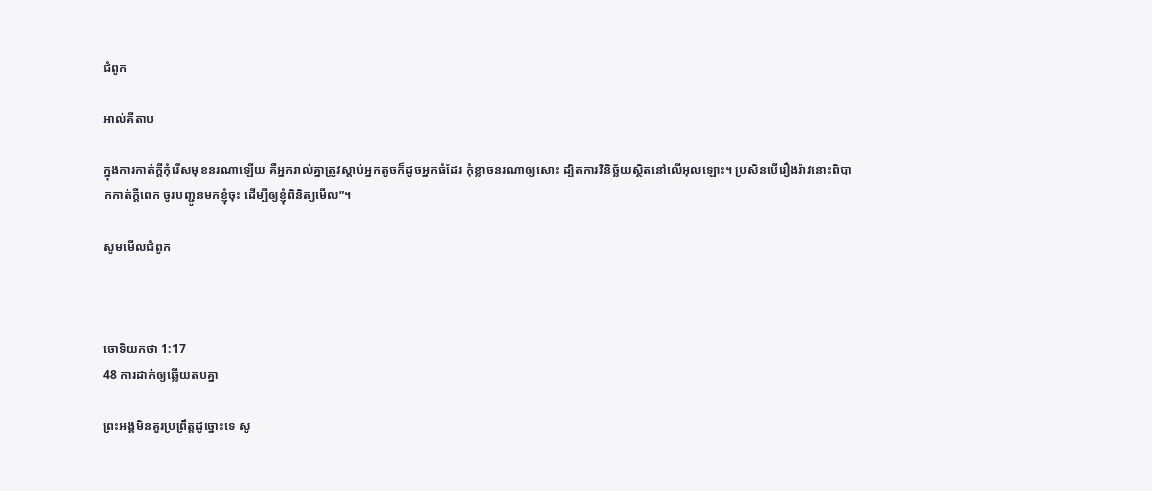ជំពូក

អាល់គីតាប

ក្នុងការកាត់ក្តីកុំរើសមុខនរណាឡើយ គឺអ្នករាល់គ្នាត្រូវស្តាប់អ្នកតូចក៏ដូចអ្នកធំដែរ កុំខ្លាចនរណាឲ្យសោះ ដ្បិតការវិនិច្ឆ័យស្ថិតនៅលើអុលឡោះ។ ប្រសិនបើរឿងរ៉ាវនោះពិបាកកាត់ក្តីពេក ចូរបញ្ជូនមកខ្ញុំចុះ ដើម្បីឲ្យខ្ញុំពិនិត្យមើល”។

សូមមើលជំពូក



ចោទិយ‌កថា 1:17
48 ការដាក់ឲ្យឆ្លើយតបគ្នា

ព្រះ‌អង្គមិនគួរប្រព្រឹត្តដូច្នោះទេ សូ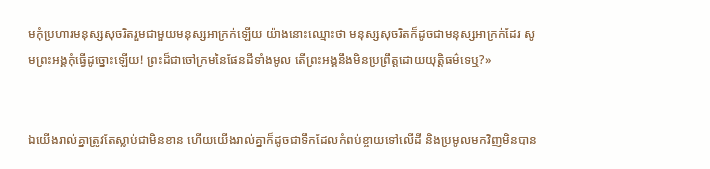មកុំប្រហារមនុស្សសុចរិតរួមជា‌មួយមនុស្សអាក្រក់ឡើយ យ៉ាងនោះឈ្មោះថា មនុស្សសុចរិតក៏ដូចជាមនុស្សអាក្រក់ដែរ សូមព្រះ‌អង្គកុំធ្វើដូច្នោះឡើយ! ព្រះដ៏ជាចៅ‌ក្រមនៃផែន‌ដីទាំងមូល តើព្រះ‌អង្គនឹងមិនប្រព្រឹត្តដោយយុត្តិ‌ធម៌ទេឬ?»


ឯយើងរាល់គ្នាត្រូវតែស្លាប់ជាមិនខាន ហើយយើងរាល់គ្នាក៏ដូចជាទឹកដែលកំពប់ខ្ចាយទៅលើដី និងប្រមូលមកវិញមិនបាន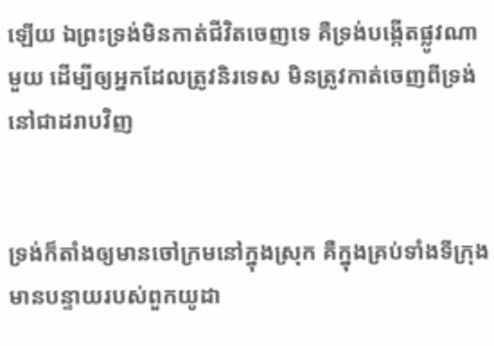ឡើយ ឯព្រះ‌ទ្រង់មិនកាត់ជីវិតចេញទេ គឺទ្រង់បង្កើតផ្លូវណាមួយ ដើម្បីឲ្យអ្នកដែលត្រូវនិរទេស មិនត្រូវកាត់ចេញពីទ្រង់នៅជាដរាបវិញ


ទ្រង់ក៏តាំងឲ្យមានចៅ‌ក្រមនៅក្នុងស្រុក គឺក្នុងគ្រប់ទាំងទីក្រុងមានបន្ទាយរបស់ពួកយូដា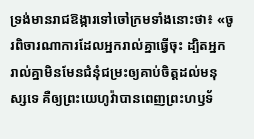ទ្រង់មានរាជ‌ឱង្ការទៅចៅ‌ក្រមទាំងនោះថា៖ «ចូរពិចារ‌ណាការដែលអ្នករាល់គ្នាធ្វើចុះ ដ្បិតអ្នករាល់គ្នាមិនមែនជំនុំ‌ជម្រះឲ្យគាប់ចិត្តដល់មនុស្សទេ គឺឲ្យព្រះ‌យេហូវ៉ាបានពេញព្រះ‌ហឫ‌ទ័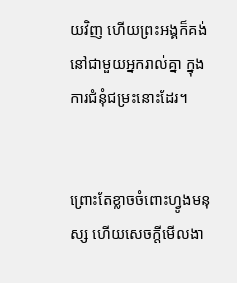យវិញ ហើយព្រះ‌អង្គក៏គង់នៅជា‌មួយអ្នករាល់គ្នា ក្នុងការជំនុំ‌ជម្រះនោះដែរ។


ព្រោះតែខ្លាចចំពោះហ្វូងមនុស្ស ហើយសេចក្ដីមើលងា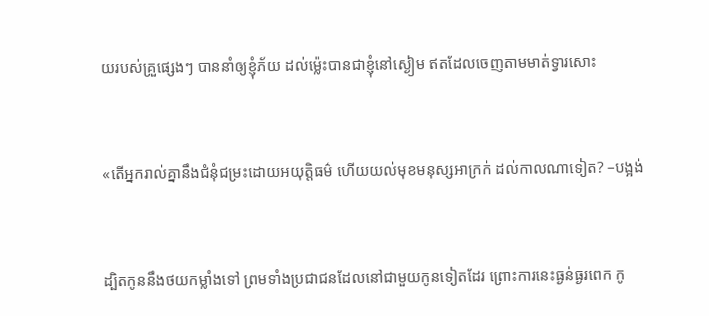យរបស់គ្រួផ្សេងៗ បាននាំឲ្យខ្ញុំភ័យ ដល់ម៉្លេះបានជាខ្ញុំនៅស្ងៀម ឥតដែលចេញតាមមាត់ទ្វារសោះ


«តើអ្នករាល់គ្នានឹងជំនុំ‌ជម្រះដោយអយុត្តិធម៌ ហើយយល់មុខមនុស្សអាក្រក់ ដល់កាលណាទៀត? –បង្អង់


ដ្បិតកូននឹងថយកម្លាំងទៅ ព្រមទាំងប្រជា‌ជនដែលនៅជា‌មួយកូនទៀតដែរ ព្រោះការនេះធ្ងន់ធ្ងរពេក កូ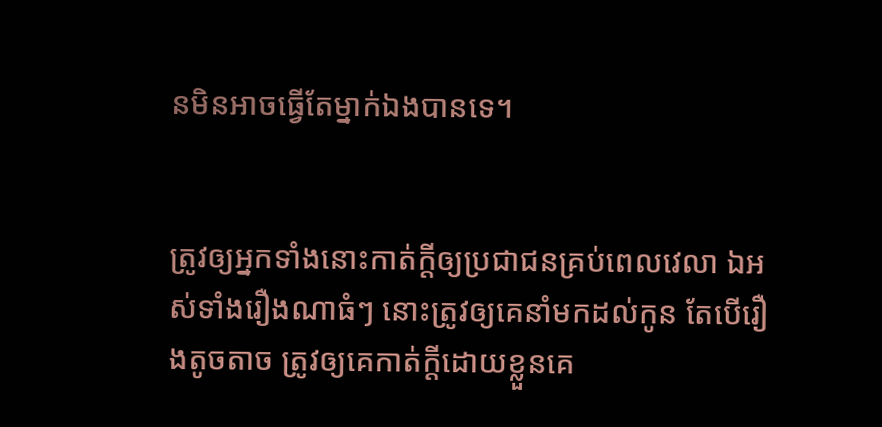នមិនអាចធ្វើតែម្នាក់ឯងបានទេ។


ត្រូវឲ្យអ្នកទាំងនោះកាត់ក្ដីឲ្យប្រជា‌ជនគ្រប់ពេលវេលា ឯអស់ទាំងរឿងណាធំៗ នោះត្រូវឲ្យគេនាំមកដល់កូន តែបើរឿងតូចតាច ត្រូវឲ្យគេកាត់ក្ដីដោយខ្លួនគេ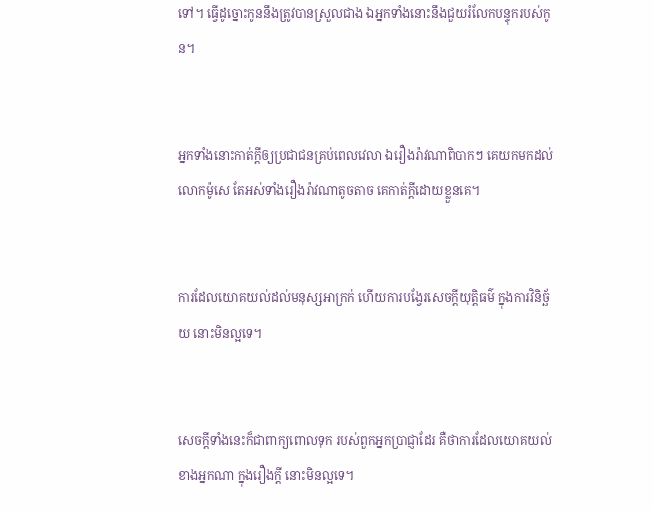ទៅ។ ធ្វើដូច្នោះកូននឹងត្រូវបានស្រួលជាង ឯអ្នកទាំងនោះនឹងជួយរំលែកបន្ទុករបស់កូន។


អ្នកទាំងនោះ‌កាត់ក្ដីឲ្យប្រជា‌ជនគ្រប់ពេលវេលា ឯរឿង‌រ៉ាវណាពិបាកៗ គេយកមកដល់លោកម៉ូសេ តែអស់ទាំងរឿង‌រ៉ាវណាតូចតាច គេកាត់ក្ដីដោយខ្លួនគេ។


ការដែលយោគ‌យល់ដល់មនុស្សអាក្រក់ ហើយការបង្វែរសេចក្ដីយុត្តិ‌ធម៌ ក្នុងការវិនិច្ឆ័យ នោះមិនល្អទេ។


សេចក្ដីទាំងនេះក៏ជាពាក្យពោលទុក របស់ពួកអ្នកប្រាជ្ញាដែរ គឺថាការដែលយោគ‌យល់ខាងអ្នកណា ក្នុងរឿងក្តី នោះមិនល្អទេ។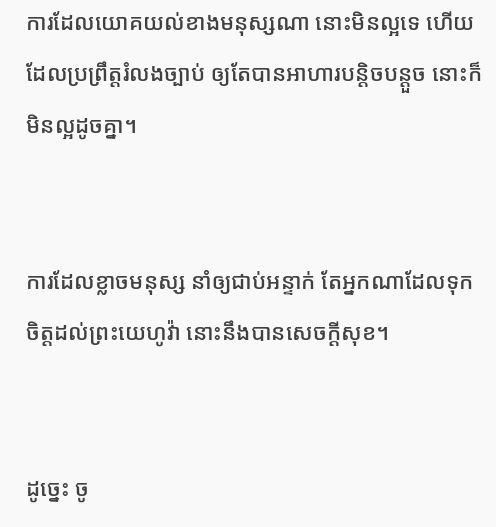ការដែលយោគ‌យល់ខាងមនុស្សណា នោះមិនល្អទេ ហើយដែលប្រព្រឹត្តរំលងច្បាប់ ឲ្យតែបានអាហារបន្តិច‌បន្តួច នោះក៏មិនល្អដូចគ្នា។


ការដែលខ្លាចមនុស្ស នាំឲ្យជាប់អន្ទាក់ តែអ្នកណាដែលទុកចិត្តដល់ព្រះ‌យេហូវ៉ា នោះនឹងបានសេចក្ដីសុខ។


ដូច្នេះ ចូ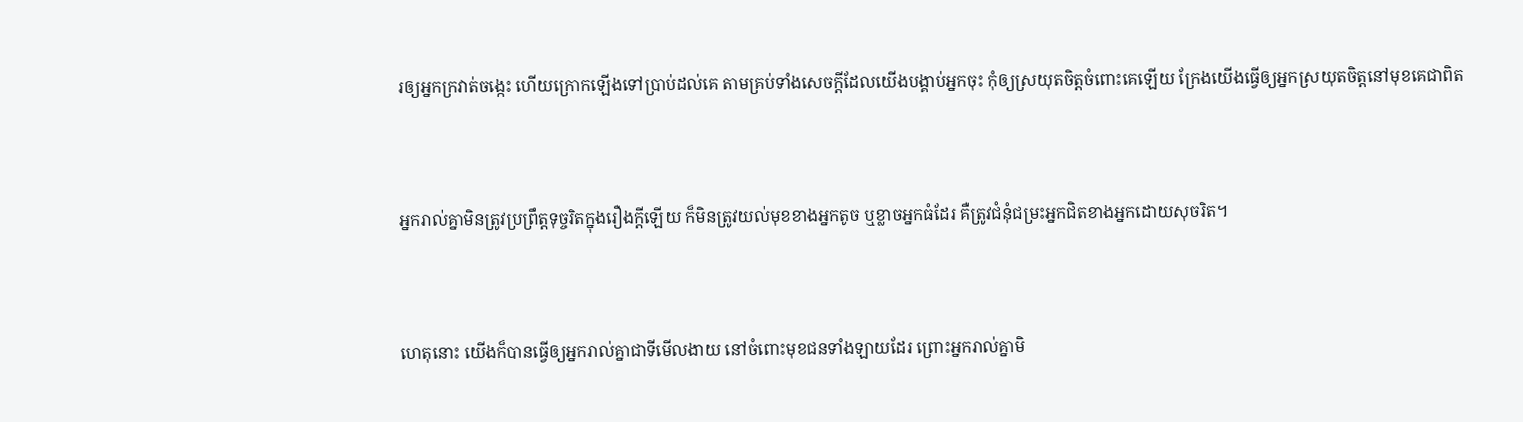រឲ្យអ្នកក្រវាត់ចង្កេះ ហើយក្រោកឡើងទៅប្រាប់ដល់គេ តាមគ្រប់ទាំងសេចក្ដីដែលយើងបង្គាប់អ្នកចុះ កុំឲ្យស្រយុតចិត្តចំពោះគេឡើយ ក្រែងយើងធ្វើឲ្យអ្នកស្រយុតចិត្តនៅមុខគេជាពិត


អ្នករាល់គ្នាមិនត្រូវប្រព្រឹត្តទុច្ចរិតក្នុងរឿងក្តីឡើយ ក៏មិនត្រូវយល់មុខខាងអ្នកតូច ឬខ្លាចអ្នកធំដែរ គឺត្រូវជំនុំជម្រះអ្នកជិតខាងអ្នកដោយសុចរិត។


ហេតុនោះ យើងក៏បានធ្វើឲ្យអ្នករាល់គ្នាជាទីមើល‌ងាយ នៅចំពោះមុខជនទាំង‌ឡាយដែរ ព្រោះអ្នករាល់គ្នាមិ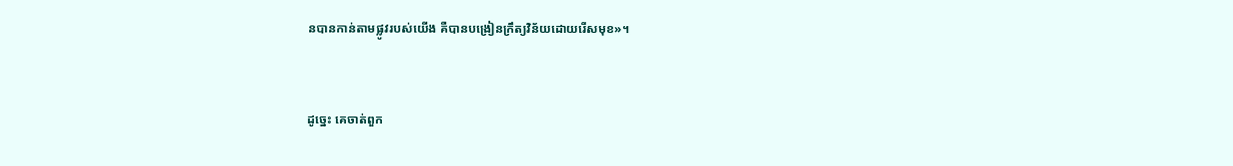នបានកាន់តាមផ្លូវរបស់យើង គឺបានបង្រៀនក្រឹត្យ‌វិន័យដោយរើសមុខ»។


ដូច្នេះ គេចាត់ពួក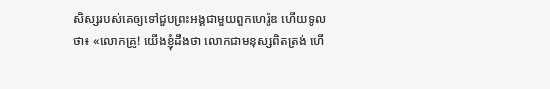សិស្សរបស់គេឲ្យទៅជួបព្រះ‌អង្គជាមួយពួកហេរ៉ូឌ ហើយទូលថា៖ «លោកគ្រូ! យើងខ្ញុំដឹងថា លោកជាមនុស្សពិតត្រង់ ហើ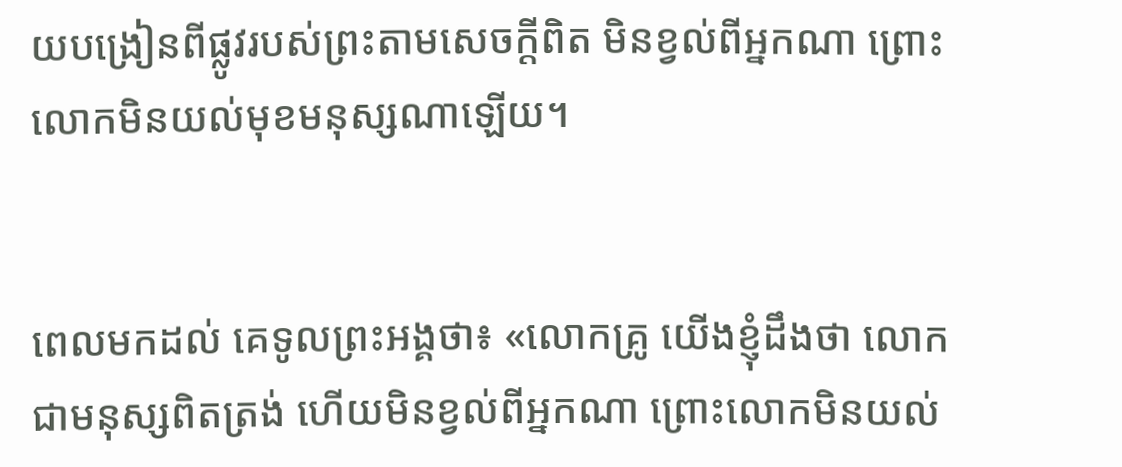យបង្រៀនពីផ្លូវរបស់ព្រះតាមសេចក្តីពិត មិនខ្វល់ពីអ្នកណា ព្រោះលោកមិនយល់មុខមនុស្សណាឡើយ។


ពេលមកដល់ គេទូលព្រះ‌អង្គថា៖ «លោកគ្រូ យើងខ្ញុំដឹងថា លោកជាមនុស្សពិតត្រង់ ហើយមិនខ្វល់ពីអ្នកណា ព្រោះលោកមិនយល់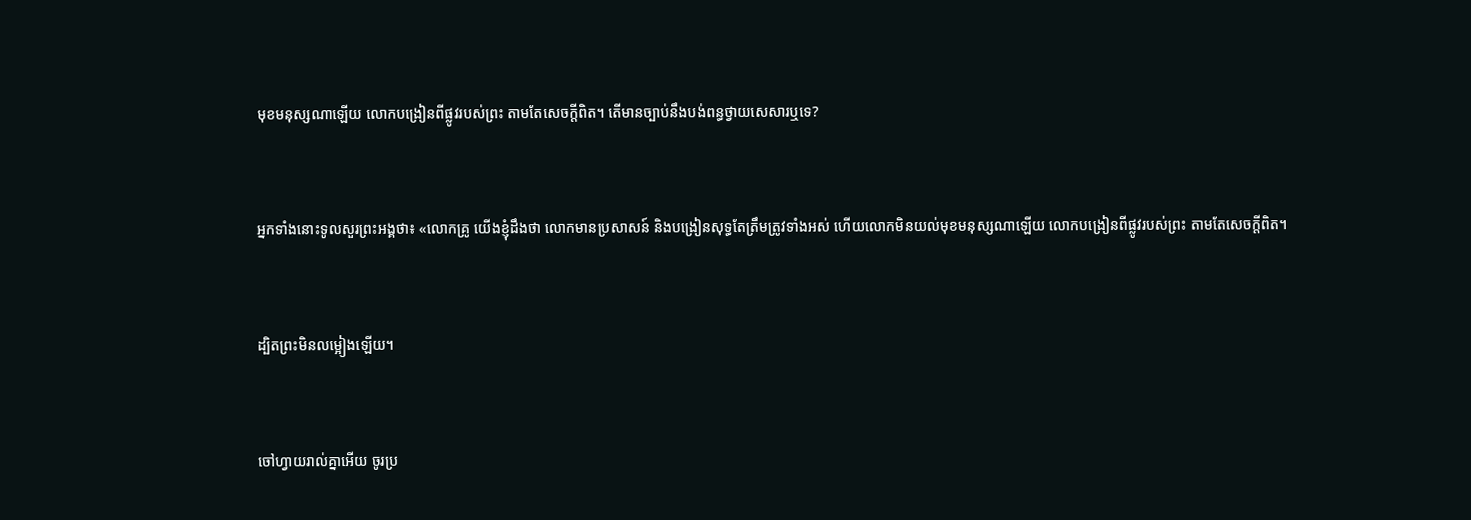មុខមនុស្សណាឡើយ លោកបង្រៀនពីផ្លូវរបស់ព្រះ តាមតែសេចក្តីពិត។ តើមានច្បាប់នឹងបង់ពន្ធថ្វាយសេសារឬទេ?


អ្នកទាំងនោះទូលសួរព្រះ‌អង្គថា៖ «លោកគ្រូ យើងខ្ញុំដឹងថា លោកមានប្រសាសន៍ និងបង្រៀនសុទ្ធតែត្រឹមត្រូវទាំងអស់ ហើយលោកមិនយល់មុខមនុស្សណាឡើយ លោកបង្រៀនពីផ្លូវរបស់ព្រះ តាមតែសេចក្តីពិត។


ដ្បិតព្រះមិនលម្អៀងឡើយ។


ចៅ‌ហ្វាយរាល់គ្នាអើយ ចូរប្រ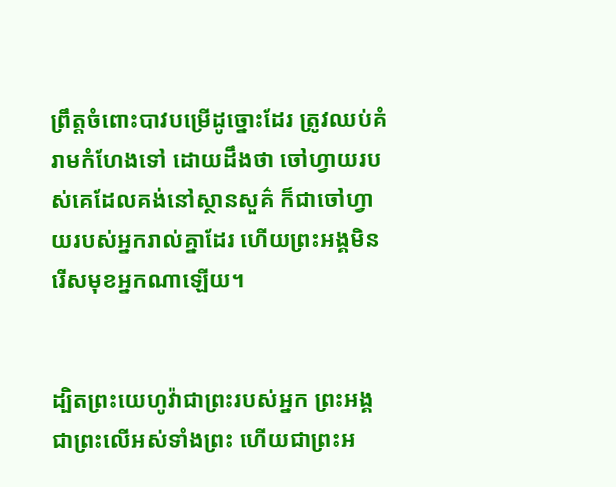ព្រឹត្តចំពោះបាវបម្រើដូច្នោះដែរ ត្រូវឈប់គំរាមកំហែងទៅ ដោយដឹងថា ចៅហ្វាយរបស់គេដែលគង់នៅស្ថានសួគ៌ ក៏ជាចៅហ្វាយរបស់អ្នករាល់គ្នាដែរ ហើយព្រះ‌អង្គមិនរើសមុខអ្នកណាឡើយ។


ដ្បិតព្រះ‌យេហូវ៉ាជាព្រះរបស់អ្នក ព្រះ‌អង្គជាព្រះលើអស់ទាំងព្រះ ហើយជាព្រះ‌អ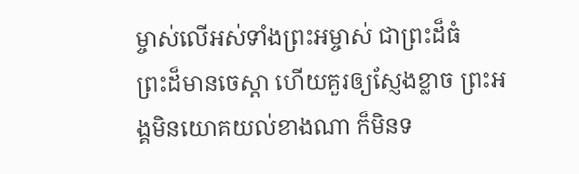ម្ចាស់លើអស់ទាំងព្រះ‌អម្ចាស់ ជាព្រះដ៏ធំ ព្រះ‌ដ៏មានចេស្តា ហើយគួរឲ្យស្ញែង‌ខ្លាច ព្រះ‌អង្គមិនយោគ‌យល់ខាងណា ក៏មិនទ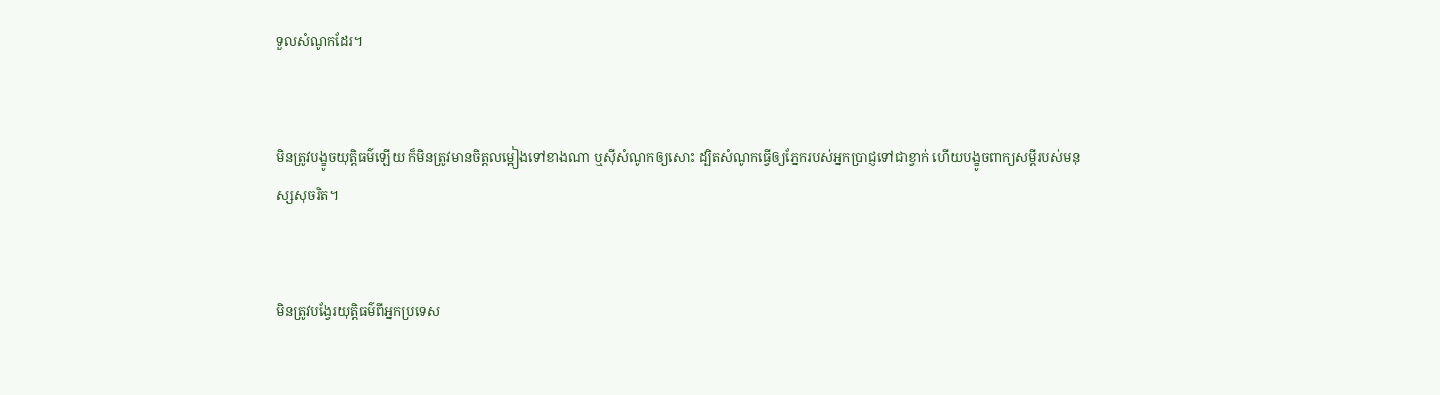ទួលសំណូកដែរ។


មិនត្រូវបង្ខូចយុត្តិ‌ធម៌ឡើយ ក៏មិនត្រូវមានចិត្តលម្អៀងទៅខាងណា ឬស៊ីសំណូកឲ្យសោះ ដ្បិតសំណូកធ្វើឲ្យភ្នែករបស់អ្នកប្រាជ្ញទៅជាខ្វាក់ ហើយបង្ខូចពាក្យសម្ដីរបស់មនុស្សសុចរិត។


មិនត្រូវបង្វែរយុត្តិ‌ធម៌ពីអ្នកប្រទេស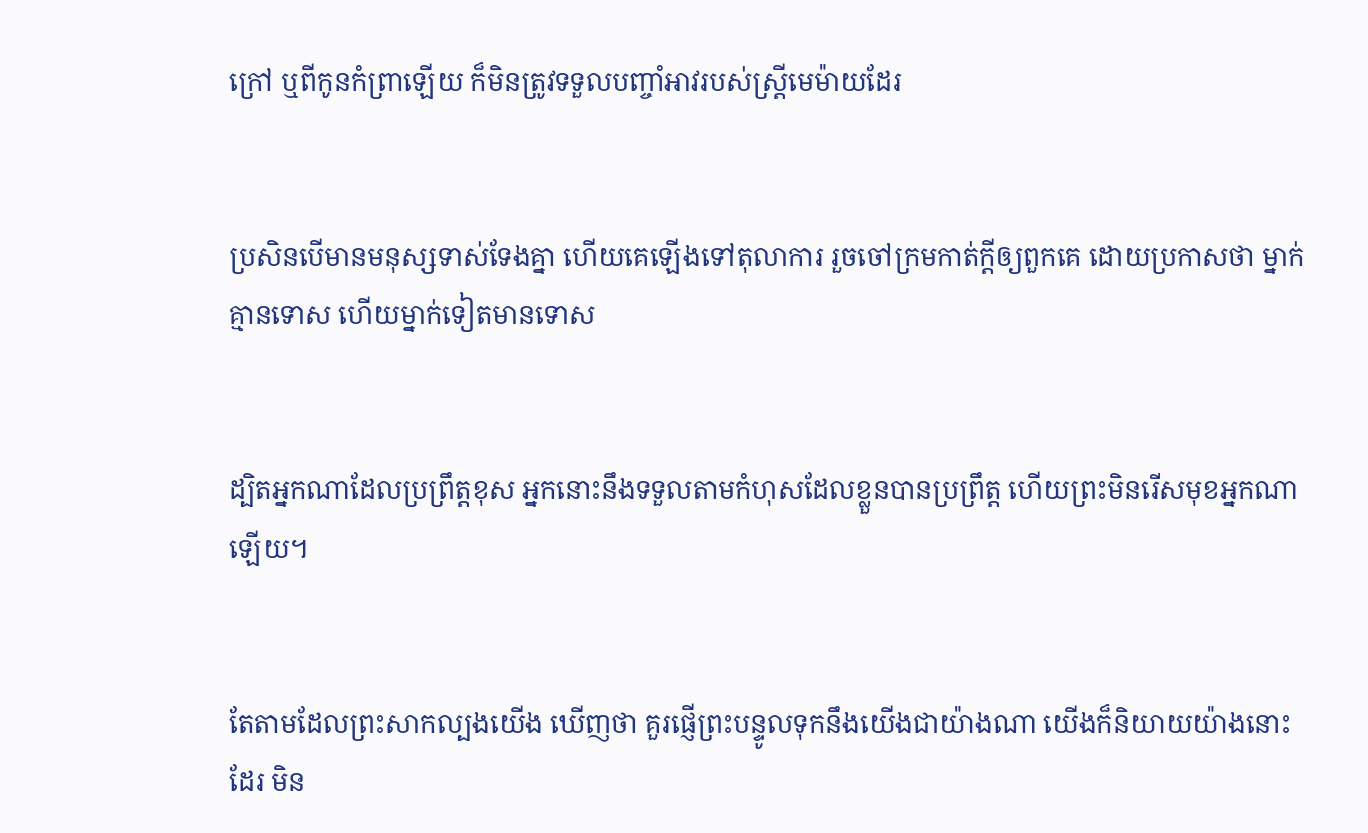ក្រៅ ឬពីកូនកំព្រាឡើយ ក៏មិនត្រូវទទួលបញ្ចាំអាវរបស់ស្រ្ដីមេម៉ាយដែរ


ប្រសិន‌បើមានមនុស្សទាស់‌ទែងគ្នា ហើយគេឡើងទៅតុលាការ រួចចៅ‌ក្រមកាត់ក្តីឲ្យពួក‌គេ ដោយប្រកាសថា ម្នាក់គ្មានទោស ហើយម្នាក់ទៀតមានទោស


ដ្បិតអ្នកណាដែលប្រព្រឹត្តខុស អ្នកនោះនឹងទទួលតាមកំហុសដែលខ្លួនបានប្រព្រឹត្ត ហើយព្រះមិនរើសមុខអ្នកណាឡើយ។


តែតាមដែលព្រះសាក‌ល្បងយើង ឃើញថា គួរផ្ញើព្រះ‌បន្ទូលទុកនឹងយើងជាយ៉ាងណា យើងក៏និយាយយ៉ាងនោះដែរ មិន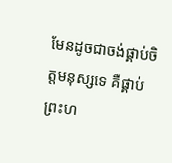មែនដូចជាចង់ផ្គាប់ចិត្តមនុស្សទេ គឺផ្គាប់ព្រះ‌ហ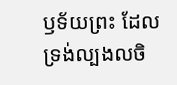ឫ‌ទ័យព្រះ ដែលទ្រង់ល្បងលចិ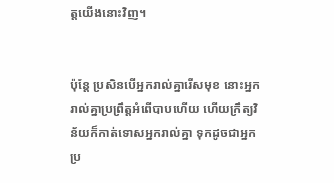ត្តយើងនោះវិញ។


ប៉ុន្ដែ ប្រសិនបើអ្នករាល់គ្នារើសមុខ នោះអ្នករាល់គ្នាប្រព្រឹត្តអំពើបាបហើយ ហើយក្រឹត្យ‌វិន័យក៏កាត់ទោសអ្នករាល់គ្នា ទុកដូចជាអ្នកប្រ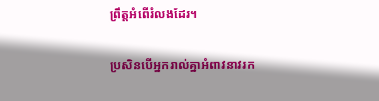ព្រឹត្តអំពើរំលងដែរ។


ប្រសិន‌បើអ្នករាល់គ្នាអំពាវនាវរក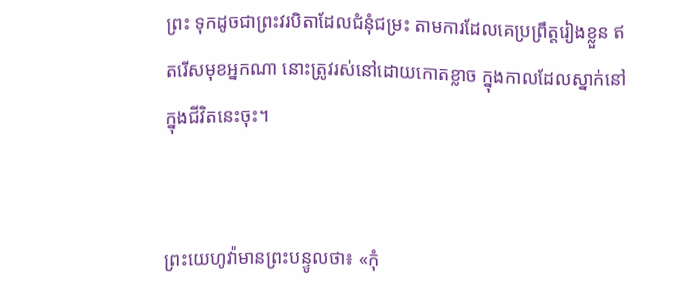ព្រះ ទុកដូចជាព្រះ‌វរបិតាដែលជំនុំជម្រះ តាមការដែលគេប្រព្រឹត្តរៀងខ្លួន ឥតរើសមុខអ្នកណា នោះត្រូវរស់នៅដោយកោតខ្លាច ក្នុងកាលដែលស្នាក់នៅក្នុងជីវិតនេះចុះ។


ព្រះ‌យេហូវ៉ាមានព្រះ‌បន្ទូលថា៖ «កុំ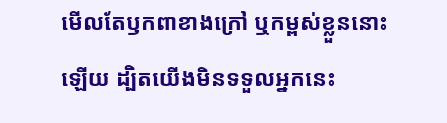មើលតែឫក‌ពាខាងក្រៅ ឬកម្ពស់ខ្លួននោះឡើយ ដ្បិតយើងមិនទទួលអ្នកនេះ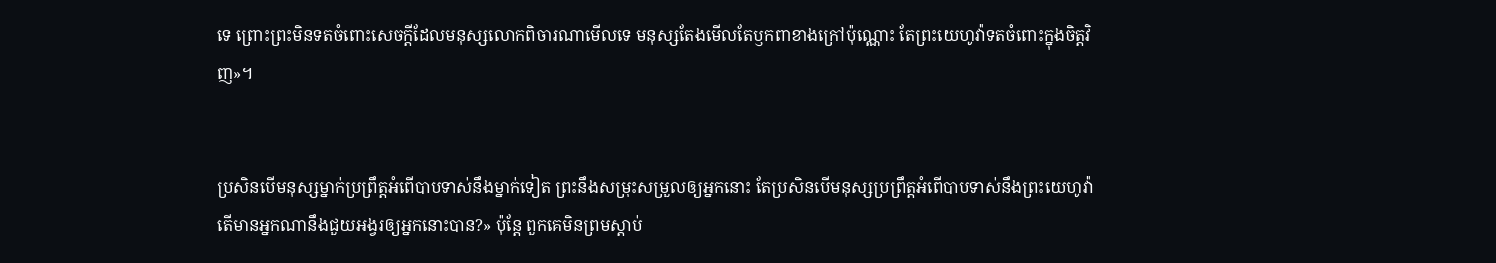ទេ ព្រោះព្រះមិនទតចំពោះសេចក្ដីដែលមនុស្សលោកពិចារណាមើលទេ មនុស្សតែងមើលតែឫក‌ពាខាងក្រៅប៉ុណ្ណោះ តែព្រះ‌យេហូវ៉ាទតចំពោះក្នុងចិត្តវិញ»។


ប្រសិន‌បើមនុស្សម្នាក់ប្រព្រឹត្តអំពើបាបទាស់នឹងម្នាក់ទៀត ព្រះនឹងសម្រុះសម្រួលឲ្យអ្នកនោះ តែប្រសិន‌បើមនុស្សប្រព្រឹត្តអំពើបាបទាស់នឹងព្រះ‌យេហូវ៉ា តើមានអ្នកណានឹងជួយអង្វរឲ្យអ្នកនោះបាន?» ប៉ុន្តែ ពួកគេមិនព្រមស្តាប់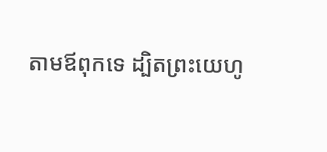តាមឪពុកទេ ដ្បិតព្រះ‌យេហូ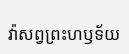វ៉ាសព្វព្រះ‌ហឫ‌ទ័យ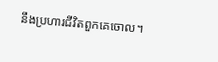នឹងប្រហារជីវិតពួកគេចោល។